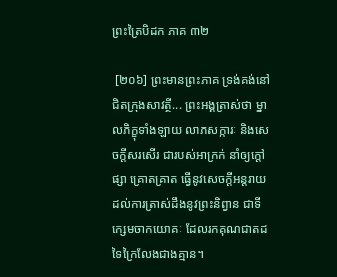ព្រះត្រៃបិដក ភាគ ៣២

 [២០៦] ព្រះមានព្រះភាគ ទ្រង់គង់នៅជិតក្រុងសាវត្ថី... ព្រះអង្គត្រាស់ថា ម្នាលភិក្ខុទាំងឡាយ លាភសក្ការៈ និងសេចក្តីសរសើរ ជារបស់អាក្រក់ នាំឲ្យក្តៅផ្សា គ្រោតគ្រាត ធ្វើនូវសេចក្តីអន្តរាយ ដល់ការត្រាស់ដឹងនូវព្រះនិព្វាន ជាទីក្សេមចាកយោគៈ ដែលរកគុណជាតដទៃក្រៃលែងជាងគ្មាន។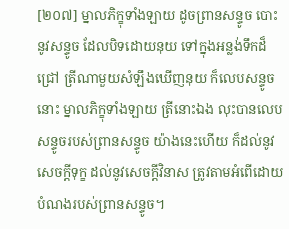[២០៧] ម្នាលភិក្ខុទាំងឡាយ ដូចព្រានសន្ទូច បោះនូវសន្ទូច ដែលបិទដោយនុយ ទៅក្នុងអន្លង់ទឹកដ៏ជ្រៅ ត្រីណាមួយសំឡឹងឃើញនុយ ក៏លេបសន្ទូចនោះ ម្នាលភិក្ខុទាំងឡាយ ត្រីនោះឯង លុះបានលេបសន្ទូចរបស់ព្រានសន្ទូច យ៉ាងនេះហើយ ក៏ដល់នូវសេចក្តីទុក្ខ ដល់នូវសេចក្តីវិនាស ត្រូវតាមអំពើដោយបំណងរបស់ព្រានសន្ទូច។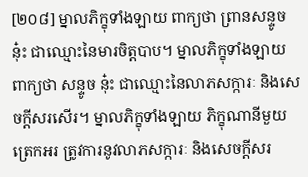[២០៨] ម្នាលភិក្ខុទាំងឡាយ ពាក្យថា ព្រានសន្ទូច នុ៎ះ ជាឈ្មោះនៃមារចិត្តបាប។ ម្នាលភិក្ខុទាំងឡាយ ពាក្យថា សន្ទូច នុ៎ះ ជាឈ្មោះនៃលាភសក្ការៈ និងសេចក្តីសរសើរ។ ម្នាលភិក្ខុទាំងឡាយ ភិក្ខុណានីមួយ ត្រេកអរ ត្រូវការនូវលាភសក្ការៈ និងសេចក្តីសរ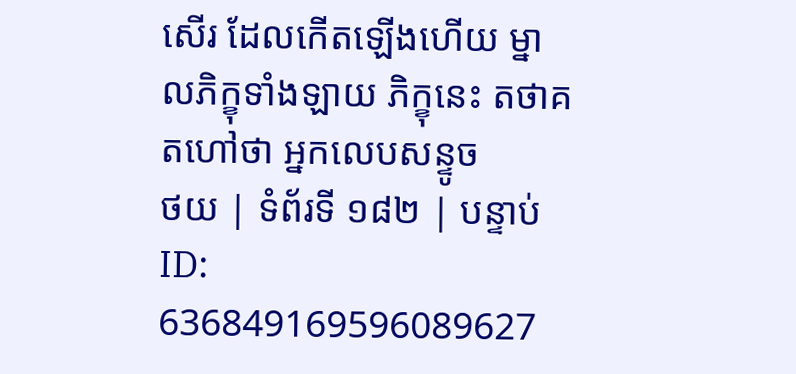សើរ ដែលកើតឡើងហើយ ម្នាលភិក្ខុទាំងឡាយ ភិក្ខុនេះ តថាគតហៅថា អ្នកលេបសន្ទូច
ថយ | ទំព័រទី ១៨២ | បន្ទាប់
ID: 636849169596089627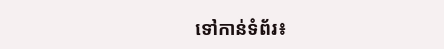ទៅកាន់ទំព័រ៖